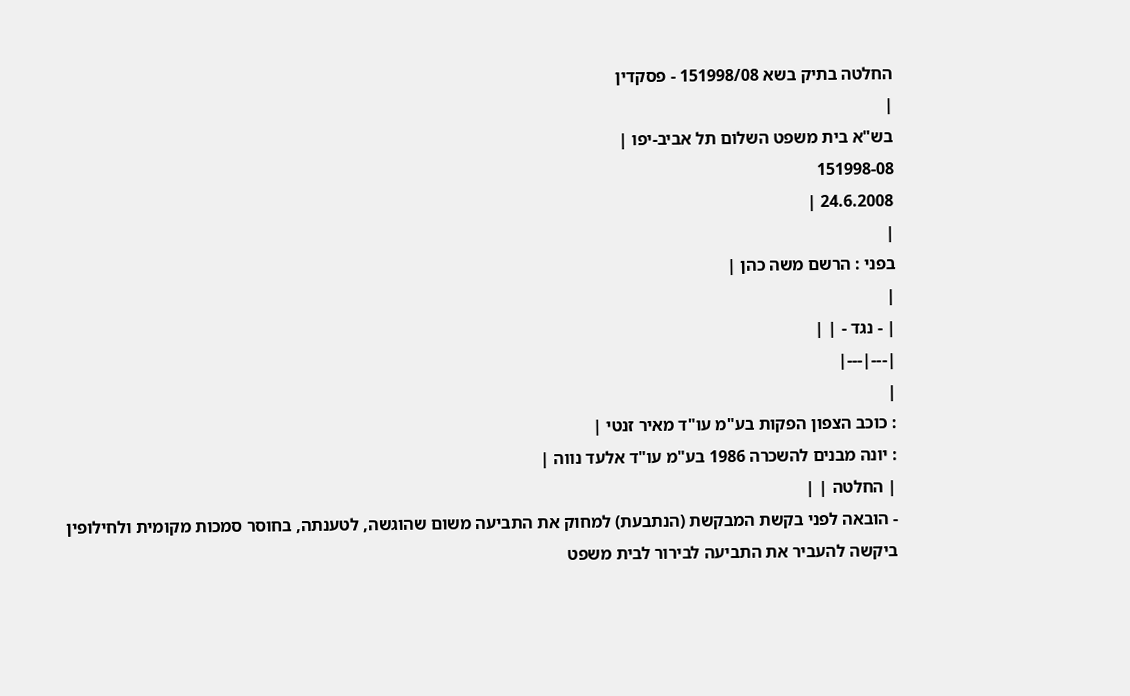החלטה בתיק בשא 151998/08 - פסקדין
|
בש"א בית משפט השלום תל אביב-יפו |
151998-08
24.6.2008 |
|
בפני : הרשם משה כהן |
|
| - נגד - | |
|---|---|
|
: כוכב הצפון הפקות בע"מ עו"ד מאיר זנטי |
: יונה מבנים להשכרה 1986 בע"מ עו"ד אלעד נווה |
| החלטה | |
- הובאה לפני בקשת המבקשת (הנתבעת) למחוק את התביעה משום שהוגשה, לטענתה, בחוסר סמכות מקומית ולחילופין ביקשה להעביר את התביעה לבירור לבית משפט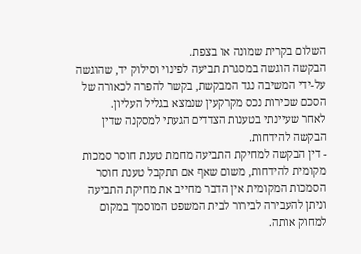השלום בקרית שמונה או בצפת.
הבקשה הוגשה במסגרת תביעה לפינוי וסילוק יד, שהוגשה על-ידי המשיבה נגד המבקשת, בקשר להפרה לכאורה של הסכם שכירות נכס מקרקעין שנמצא בגליל העליון.
לאחר שעיינתי בטענות הצדדים הגעתי למסקנה שדין הבקשה להידחות.
- דין הבקשה למחיקת התביעה מחמת טענת חוסר סמכות מקומית להידחות, משום שאף אם תתקבל טענת חוסר הסמכות המקומית אין הדבר מחייב את מחיקת התביעה וניתן להעבירה לבירור לבית המשפט המוסמך במקום למחוק אותה.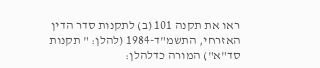ראו את תקנה 101 (ב) לתקנות סדר הדין האזרחי, התשמ"ד-1984 (להלן: " תקנות סד"א") המורה כדלהלן: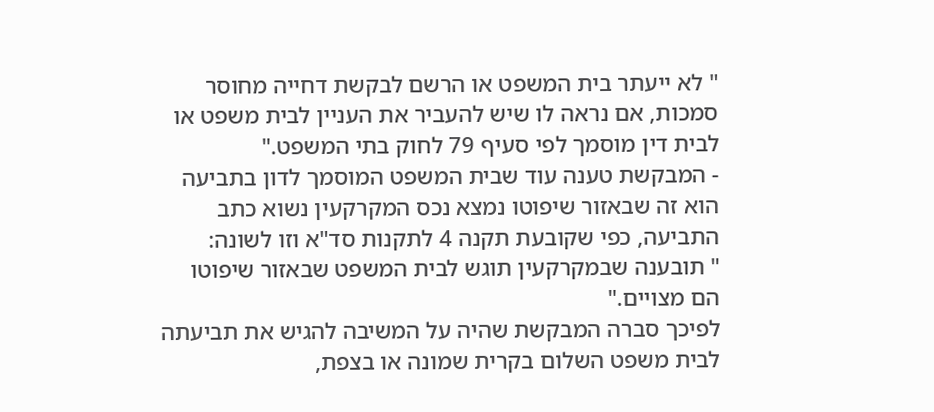" לא ייעתר בית המשפט או הרשם לבקשת דחייה מחוסר סמכות, אם נראה לו שיש להעביר את העניין לבית משפט או לבית דין מוסמך לפי סעיף 79 לחוק בתי המשפט."
- המבקשת טענה עוד שבית המשפט המוסמך לדון בתביעה הוא זה שבאזור שיפוטו נמצא נכס המקרקעין נשוא כתב התביעה, כפי שקובעת תקנה 4 לתקנות סד"א וזו לשונה:
" תובענה שבמקרקעין תוגש לבית המשפט שבאזור שיפוטו הם מצויים."
לפיכך סברה המבקשת שהיה על המשיבה להגיש את תביעתה לבית משפט השלום בקרית שמונה או בצפת,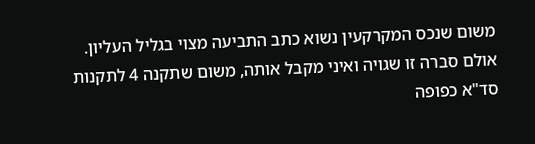משום שנכס המקרקעין נשוא כתב התביעה מצוי בגליל העליון.
אולם סברה זו שגויה ואיני מקבל אותה, משום שתקנה 4 לתקנות סד"א כפופה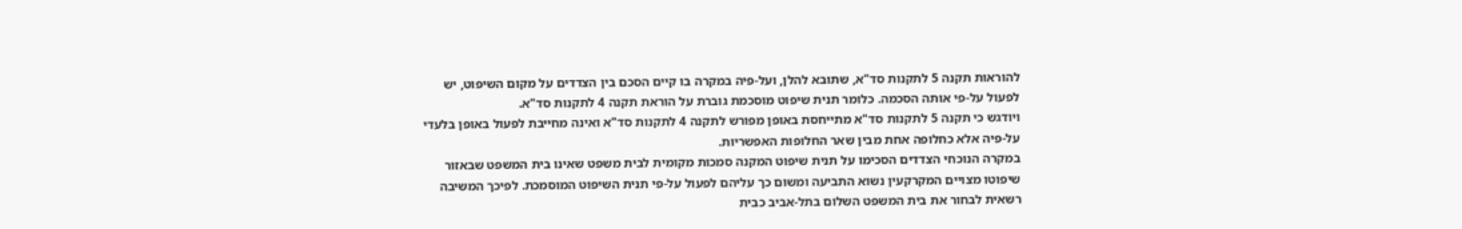להוראות תקנה 5 לתקנות סד"א, שתובא להלן, ועל-פיה במקרה בו קיים הסכם בין הצדדים על מקום השיפוט, יש לפעול על-פי אותה הסכמה. כלומר תנית שיפוט מוסכמת גוברת על הוראת תקנה 4 לתקנות סד"א.
ויודגש כי תקנה 5 לתקנות סד"א מתייחסת באופן מפורש לתקנה 4 לתקנות סד"א ואינה מחייבת לפעול באופן בלעדי על-פיה אלא כחלופה אחת מבין שאר החלופות האפשריות.
במקרה הנוכחי הצדדים הסכימו על תנית שיפוט המקנה סמכות מקומית לבית משפט שאינו בית המשפט שבאזור שיפוטו מצויים המקרקעין נשוא התביעה ומשום כך עליהם לפעול על-פי תנית השיפוט המוסמכת. לפיכך המשיבה רשאית לבחור את בית המשפט השלום בתל-אביב כבית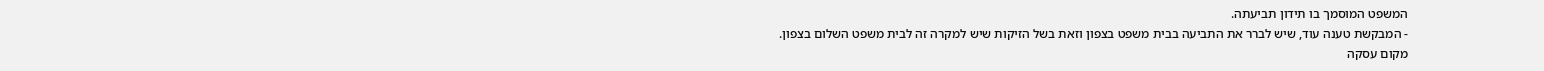המשפט המוסמך בו תידון תביעתה.
- המבקשת טענה עוד, שיש לברר את התביעה בבית משפט בצפון וזאת בשל הזיקות שיש למקרה זה לבית משפט השלום בצפון.
מקום עסקה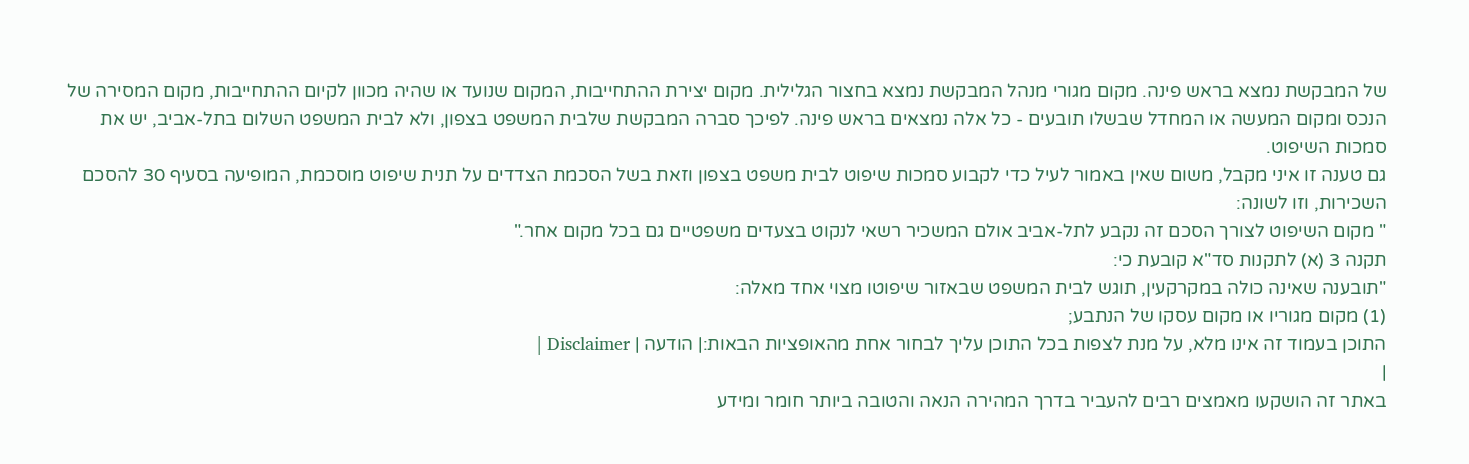של המבקשת נמצא בראש פינה. מקום מגורי מנהל המבקשת נמצא בחצור הגלילית. מקום יצירת ההתחייבות, המקום שנועד או שהיה מכוון לקיום ההתחייבות, מקום המסירה של הנכס ומקום המעשה או המחדל שבשלו תובעים - כל אלה נמצאים בראש פינה. לפיכך סברה המבקשת שלבית המשפט בצפון, ולא לבית המשפט השלום בתל-אביב, יש את סמכות השיפוט.
גם טענה זו איני מקבל, משום שאין באמור לעיל כדי לקבוע סמכות שיפוט לבית משפט בצפון וזאת בשל הסכמת הצדדים על תנית שיפוט מוסכמת, המופיעה בסעיף 30 להסכם השכירות, וזו לשונה:
" מקום השיפוט לצורך הסכם זה נקבע לתל-אביב אולם המשכיר רשאי לנקוט בצעדים משפטיים גם בכל מקום אחר."
תקנה 3 (א) לתקנות סד"א קובעת כי:
"תובענה שאינה כולה במקרקעין, תוגש לבית המשפט שבאזור שיפוטו מצוי אחד מאלה:
(1) מקום מגוריו או מקום עסקו של הנתבע;
התוכן בעמוד זה אינו מלא, על מנת לצפות בכל התוכן עליך לבחור אחת מהאופציות הבאות:| הודעה | Disclaimer |
|
באתר זה הושקעו מאמצים רבים להעביר בדרך המהירה הנאה והטובה ביותר חומר ומידע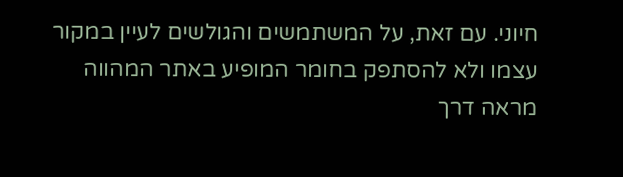חיוני. עם זאת, על המשתמשים והגולשים לעיין במקור עצמו ולא להסתפק בחומר המופיע באתר המהווה מראה דרך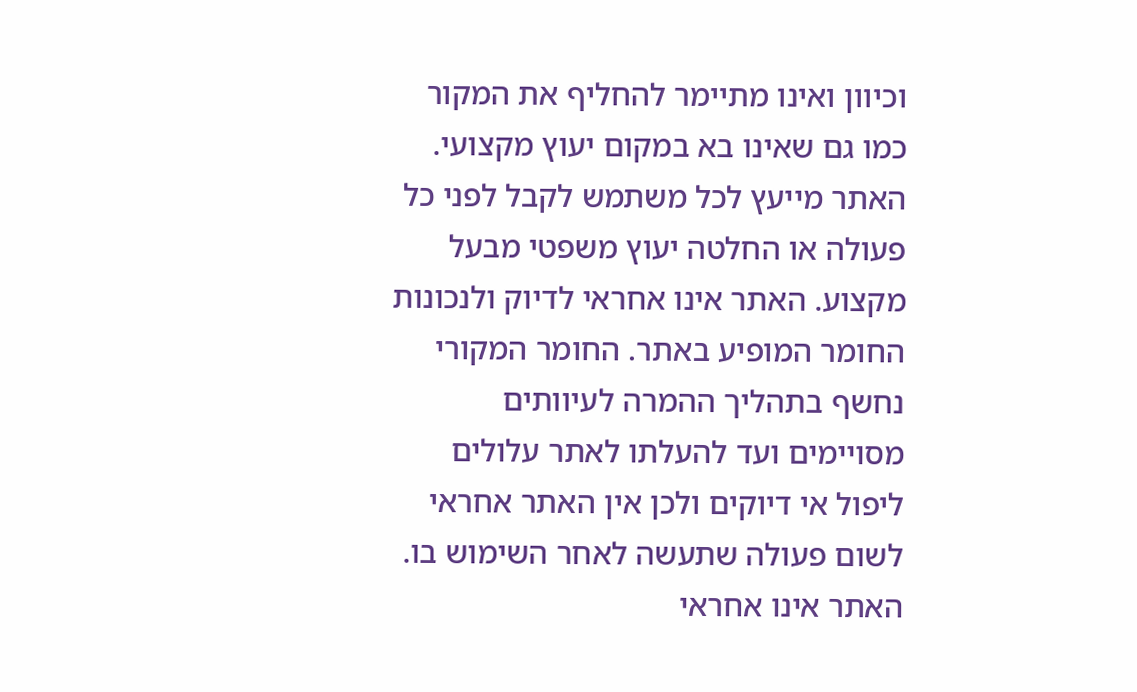וכיוון ואינו מתיימר להחליף את המקור כמו גם שאינו בא במקום יעוץ מקצועי. האתר מייעץ לכל משתמש לקבל לפני כל פעולה או החלטה יעוץ משפטי מבעל מקצוע. האתר אינו אחראי לדיוק ולנכונות החומר המופיע באתר. החומר המקורי נחשף בתהליך ההמרה לעיוותים מסויימים ועד להעלתו לאתר עלולים ליפול אי דיוקים ולכן אין האתר אחראי לשום פעולה שתעשה לאחר השימוש בו. האתר אינו אחראי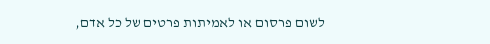לשום פרסום או לאמיתות פרטים של כל אדם,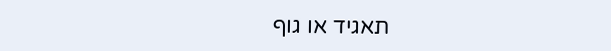תאגיד או גוף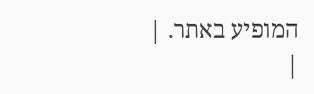המופיע באתר. |
|